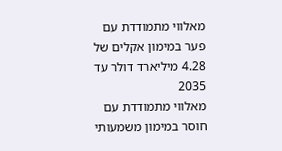מאלווי מתמודדת עם פער במימון אקלים של 4.28 מיליארד דולר עד 2035
מאלווי מתמודדת עם חוסר במימון משמעותי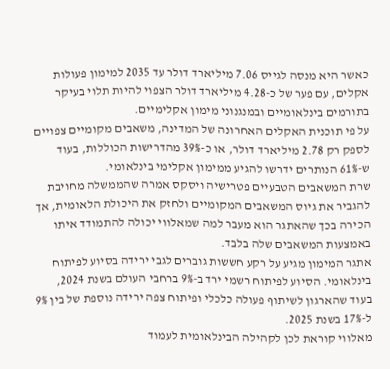כאשר היא מנסה לגייס 7.06 מיליארד דולר עד 2035 למימון פעולות אקלים, עם פער של כ-4.28 מיליארד דולר הצפוי להיות תלוי בעיקר בתורמים בינלאומיים ובמנגנוני מימון אקלימיים.
על פי תוכנית האקלים האחרונה של המדינה, משאבים מקומיים צפויים לספק רק 2.78 מיליארד דולר, או כ-39% מהדרישות הכוללות, בעוד ש-61% הנותרים ידרשו להגיע ממימון אקלימי בינלאומי.
שרת המשאבים הטבעיים פטרישיה ויסקס אמרה שהממשלה מחויבת להגביר את גיוס המשאבים המקומיים ולחזק את היכולת הלאומית, אך הכירה בכך שהאתגר הוא מעבר למה שמאלווי יכולה להתמודד איתו באמצעות המשאבים שלה בלבד.
אתגר המימון מגיע על רקע חששות גוברים לגבי ירידה בסיוע לפיתוח בינלאומי. הסיוע לפיתוח רשמי ירד ב-9% ברחבי העולם בשנת 2024, בעוד שהארגון לשיתוף פעולה כלכלי ופיתוח צפה ירידה נוספת של בין 9% ל-17% בשנת 2025.
מאלווי קוראת לכן לקהילה הבינלאומית לעמוד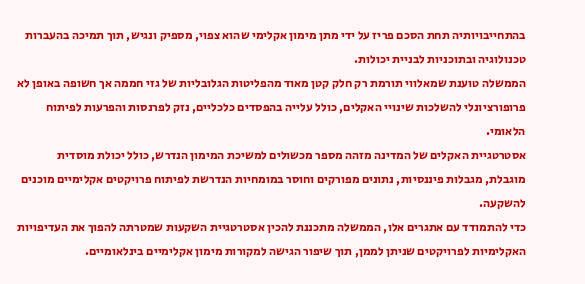בהתחייבויותיה תחת הסכם פריז על ידי מתן מימון אקלימי שהוא צפוי, מספיק ונגיש, תוך תמיכה בהעברות טכנולוגיה ובתוכניות לבניית יכולות.
הממשלה טוענת שמאלווי תורמת רק חלק קטן מאוד מהפליטות הגלובליות של גזי חממה אך חשופה באופן לא פרופורציונלי להשלכות שינויי האקלים, כולל עלייה בהפסדים כלכליים, נזק לפרנסות והפרעות לפיתוח הלאומי.
אסטרטגיית האקלים של המדינה מזהה מספר מכשולים למשיכת המימון הנדרש, כולל יכולת מוסדית מוגבלת, מגבלות פיננסיות, נתונים מפורקים וחוסר במומחיות הנדרשת לפיתוח פרויקטים אקלימיים מוכנים להשקעה.
כדי להתמודד עם אתגרים אלו, הממשלה מתכננת להכין אסטרטגיית השקעות שמטרתה להפוך את העדיפויות האקלימיות לפרויקטים שניתן לממן, תוך שיפור הגישה למקורות מימון אקלימיים בינלאומיים.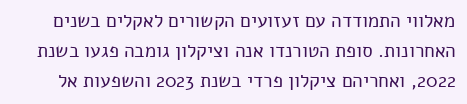מאלווי התמודדה עם זעזועים הקשורים לאקלים בשנים האחרונות. סופת הטורנדו אנה וציקלון גומבה פגעו בשנת 2022, ואחריהם ציקלון פרדי בשנת 2023 והשפעות אל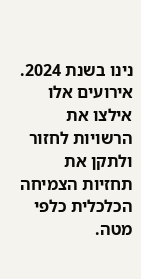נינו בשנת 2024. אירועים אלו אילצו את הרשויות לחזור ולתקן את תחזיות הצמיחה הכלכלית כלפי מטה.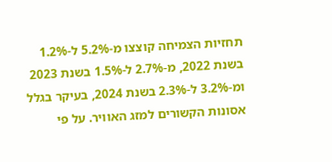תחזיות הצמיחה קוצצו מ-5.2% ל-1.2% בשנת 2022, מ-2.7% ל-1.5% בשנת 2023 ומ-3.2% ל-2.3% בשנת 2024, בעיקר בגלל אסונות הקשורים למזג האוויר. על פי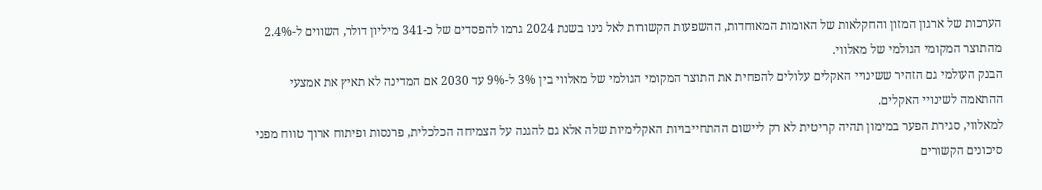הערכות של ארגון המזון והחקלאות של האומות המאוחדות, ההשפעות הקשורות לאל נינו בשנת 2024 גרמו להפסדים של כ-341 מיליון דולר, השווים ל-2.4% מהתוצר המקומי הגולמי של מאלווי.
הבנק העולמי גם הזהיר ששינויי האקלים עלולים להפחית את התוצר המקומי הגולמי של מאלווי בין 3% ל-9% עד 2030 אם המדינה לא תאיץ את אמצעי ההתאמה לשינויי האקלים.
למאלווי, סגירת הפער במימון תהיה קריטית לא רק ליישום ההתחייבויות האקלימיות שלה אלא גם להגנה על הצמיחה הכלכלית, פרנסות ופיתוח ארוך טווח מפני סיכונים הקשורים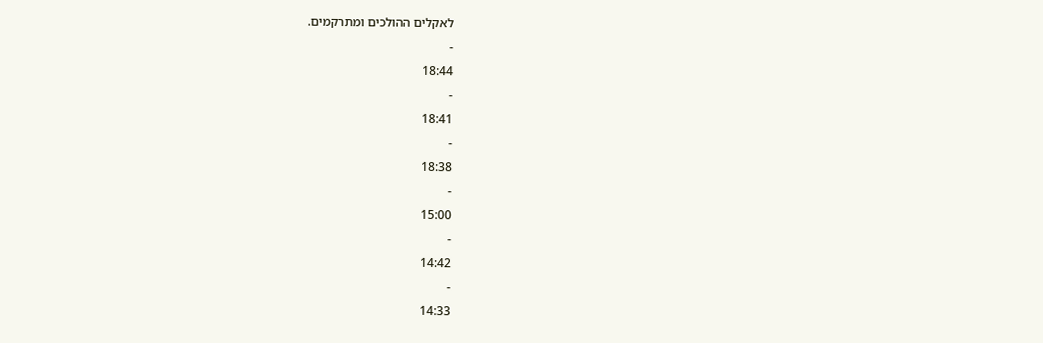לאקלים ההולכים ומתרקמים.
-
18:44
-
18:41
-
18:38
-
15:00
-
14:42
-
14:33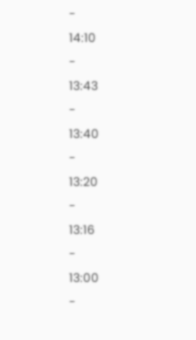-
14:10
-
13:43
-
13:40
-
13:20
-
13:16
-
13:00
-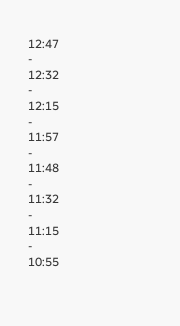12:47
-
12:32
-
12:15
-
11:57
-
11:48
-
11:32
-
11:15
-
10:55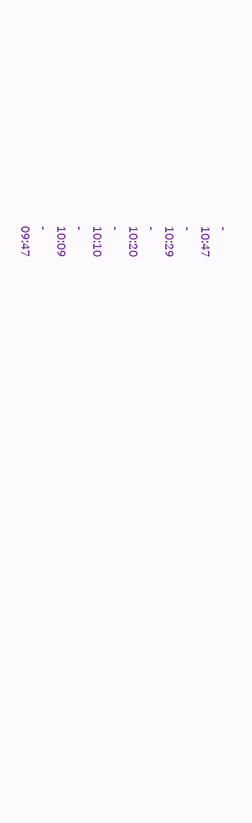-
10:47
-
10:29
-
10:20
-
10:10
-
10:09
-
09:47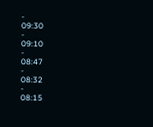-
09:30
-
09:10
-
08:47
-
08:32
-
08:15